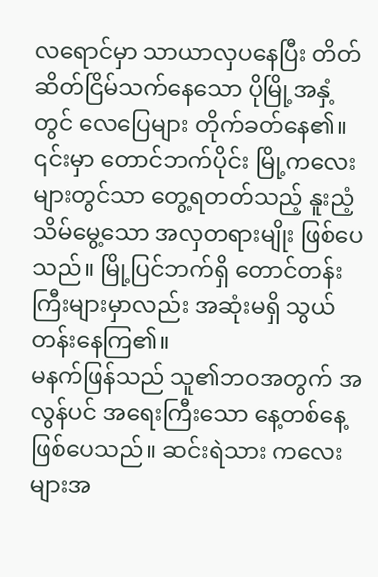လရောင်မှာ သာယာလှပနေပြီး တိတ်ဆိတ်ငြိမ်သက်နေသော ပိုမြို့အနှံ့တွင် လေပြေများ တိုက်ခတ်နေ၏။ ၎င်းမှာ တောင်ဘက်ပိုင်း မြို့ကလေးများတွင်သာ တွေ့ရတတ်သည့် နူးညံ့သိမ်မွေ့သော အလှတရားမျိုး ဖြစ်ပေသည်။ မြို့ပြင်ဘက်ရှိ တောင်တန်းကြီးများမှာလည်း အဆုံးမရှိ သွယ်တန်းနေကြ၏။
မနက်ဖြန်သည် သူ၏ဘဝအတွက် အလွန်ပင် အရေးကြီးသော နေ့တစ်နေ့ ဖြစ်ပေသည်။ ဆင်းရဲသား ကလေးများအ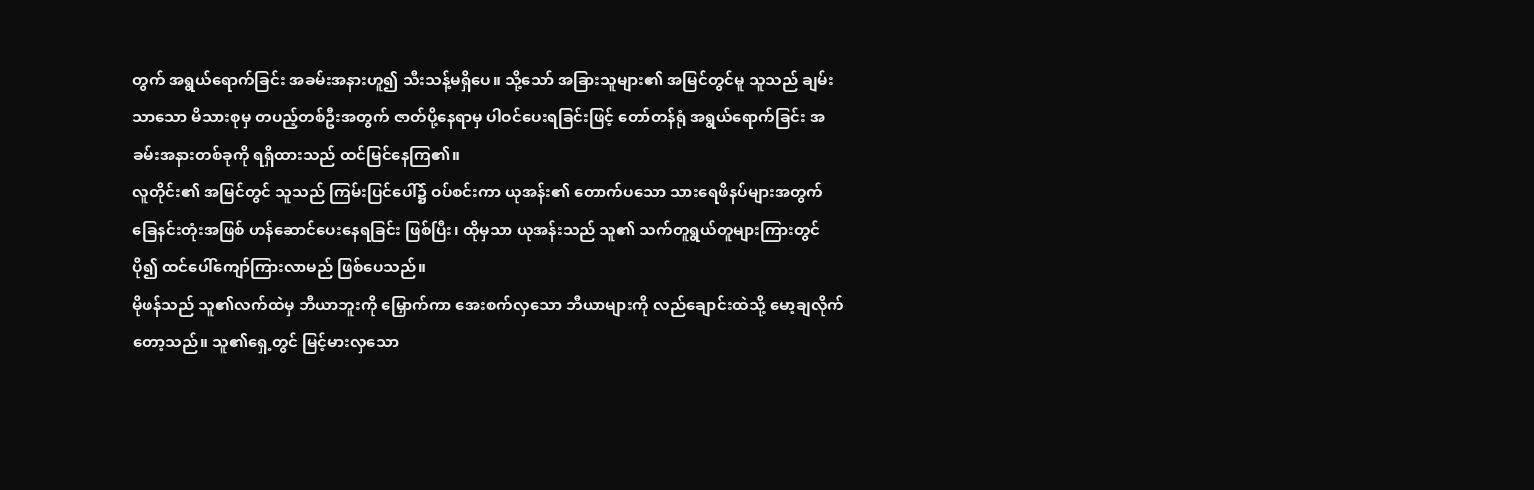တွက် အရွယ်ရောက်ခြင်း အခမ်းအနားဟူ၍ သီးသန့်မရှိပေ။ သို့သော် အခြားသူများ၏ အမြင်တွင်မူ သူသည် ချမ်းသာသော မိသားစုမှ တပည့်တစ်ဦးအတွက် ဇာတ်ပို့နေရာမှ ပါဝင်ပေးရခြင်းဖြင့် တော်တန်ရုံ အရွယ်ရောက်ခြင်း အခမ်းအနားတစ်ခုကို ရရှိထားသည် ထင်မြင်နေကြ၏။
လူတိုင်း၏ အမြင်တွင် သူသည် ကြမ်းပြင်ပေါ်၌ ဝပ်စင်းကာ ယုအန်း၏ တောက်ပသော သားရေဖိနပ်များအတွက် ခြေနင်းတုံးအဖြစ် ဟန်ဆောင်ပေးနေရခြင်း ဖြစ်ပြီး၊ ထိုမှသာ ယုအန်းသည် သူ၏ သက်တူရွယ်တူများကြားတွင် ပို၍ ထင်ပေါ်ကျော်ကြားလာမည် ဖြစ်ပေသည်။
မိုဖန်သည် သူ၏လက်ထဲမှ ဘီယာဘူးကို မြှောက်ကာ အေးစက်လှသော ဘီယာများကို လည်ချောင်းထဲသို့ မော့ချလိုက်တော့သည်။ သူ၏ရှေ့တွင် မြင့်မားလှသော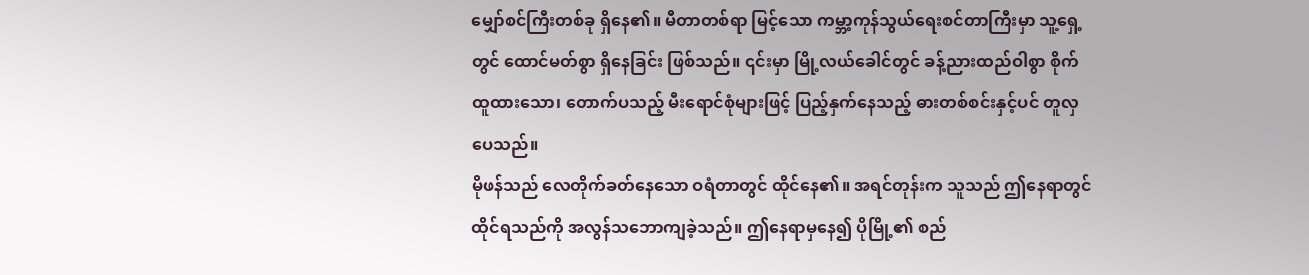မျှော်စင်ကြီးတစ်ခု ရှိနေ၏။ မီတာတစ်ရာ မြင့်သော ကမ္ဘာ့ကုန်သွယ်ရေးစင်တာကြီးမှာ သူ့ရှေ့တွင် ထောင်မတ်စွာ ရှိနေခြင်း ဖြစ်သည်။ ၎င်းမှာ မြို့လယ်ခေါင်တွင် ခန့်ညားထည်ဝါစွာ စိုက်ထူထားသော၊ တောက်ပသည့် မီးရောင်စုံများဖြင့် ပြည့်နှက်နေသည့် ဓားတစ်စင်းနှင့်ပင် တူလှပေသည်။
မိုဖန်သည် လေတိုက်ခတ်နေသော ဝရံတာတွင် ထိုင်နေ၏။ အရင်တုန်းက သူသည် ဤနေရာတွင် ထိုင်ရသည်ကို အလွန်သဘောကျခဲ့သည်။ ဤနေရာမှနေ၍ ပိုမြို့၏ စည်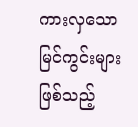ကားလှသော မြင်ကွင်းများဖြစ်သည့်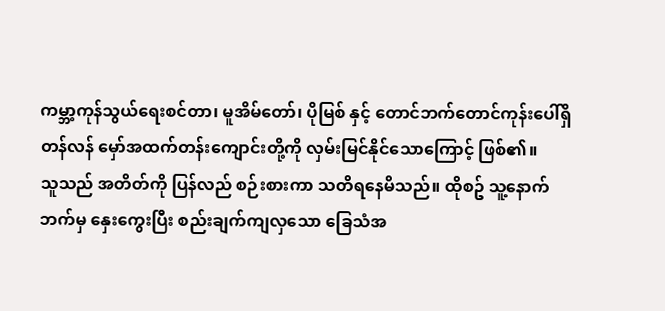ကမ္ဘာ့ကုန်သွယ်ရေးစင်တာ၊ မူအိမ်တော်၊ ပိုမြစ် နှင့် တောင်ဘက်တောင်ကုန်းပေါ်ရှိ တန်လန် မှော်အထက်တန်းကျောင်းတို့ကို လှမ်းမြင်နိုင်သောကြောင့် ဖြစ်၏။
သူသည် အတိတ်ကို ပြန်လည် စဉ်းစားကာ သတိရနေမိသည်။ ထိုစဥ် သူ့နောက်ဘက်မှ နှေးကွေးပြီး စည်းချက်ကျလှသော ခြေသံအ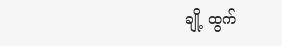ချို့ ထွက်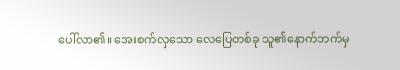ပေါ်လာ၏။ အေးစက်လှသော လေပြေတစ်ခု သူ၏နောက်ဘက်မှ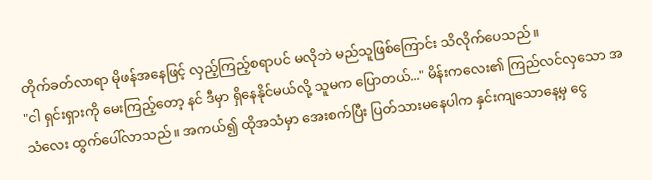တိုက်ခတ်လာရာ မိုဖန်အနေဖြင့် လှည့်ကြည့်စရာပင် မလိုဘဲ မည်သူဖြစ်ကြောင်း သိလိုက်ပေသည်။
"ငါ ရှင်းရှားကို မေးကြည့်တော့ နင် ဒီမှာ ရှိနေနိုင်မယ်လို့ သူမက ပြောတယ်..." မိန်းကလေး၏ ကြည်လင်လှသော အသံလေး ထွက်ပေါ်လာသည်။ အကယ်၍ ထိုအသံမှာ အေးစက်ပြီး ပြတ်သားမနေပါက နှင်းကျသောနေ့မှ ငွေ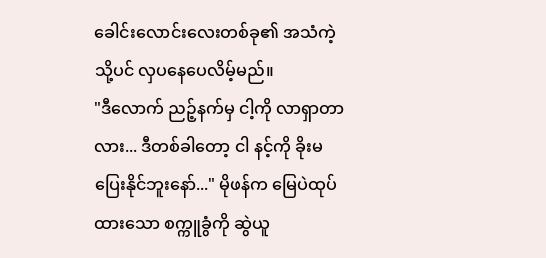ခေါင်းလောင်းလေးတစ်ခု၏ အသံကဲ့သို့ပင် လှပနေပေလိမ့်မည်။
"ဒီလောက် ညဉ့်နက်မှ ငါ့ကို လာရှာတာလား... ဒီတစ်ခါတော့ ငါ နင့်ကို ခိုးမပြေးနိုင်ဘူးနော်..." မိုဖန်က မြေပဲထုပ်ထားသော စက္ကူခွံကို ဆွဲယူ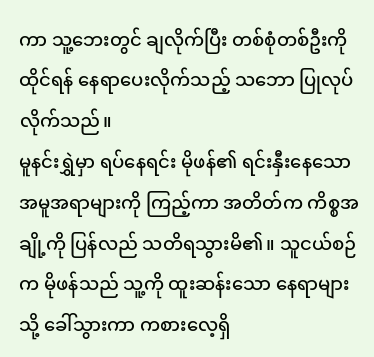ကာ သူ့ဘေးတွင် ချလိုက်ပြီး တစ်စုံတစ်ဦးကို ထိုင်ရန် နေရာပေးလိုက်သည့် သဘော ပြုလုပ်လိုက်သည်။
မူနင်းရွှဲမှာ ရပ်နေရင်း မိုဖန်၏ ရင်းနှီးနေသော အမူအရာများကို ကြည့်ကာ အတိတ်က ကိစ္စအချို့ကို ပြန်လည် သတိရသွားမိ၏။ သူငယ်စဉ်က မိုဖန်သည် သူ့ကို ထူးဆန်းသော နေရာများသို့ ခေါ်သွားကာ ကစားလေ့ရှိ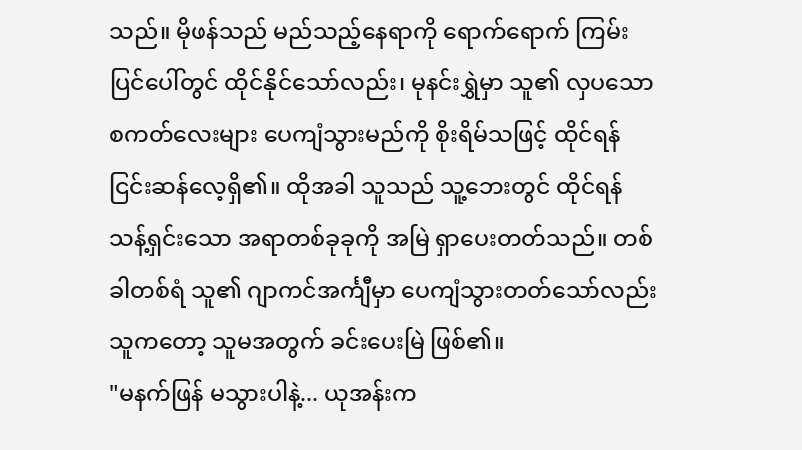သည်။ မိုဖန်သည် မည်သည့်နေရာကို ရောက်ရောက် ကြမ်းပြင်ပေါ်တွင် ထိုင်နိုင်သော်လည်း၊ မုနင်းရွှဲမှာ သူ၏ လှပသော စကတ်လေးများ ပေကျံသွားမည်ကို စိုးရိမ်သဖြင့် ထိုင်ရန် ငြင်းဆန်လေ့ရှိ၏။ ထိုအခါ သူသည် သူ့ဘေးတွင် ထိုင်ရန် သန့်ရှင်းသော အရာတစ်ခုခုကို အမြဲ ရှာပေးတတ်သည်။ တစ်ခါတစ်ရံ သူ၏ ဂျာကင်အင်္ကျီမှာ ပေကျံသွားတတ်သော်လည်း သူကတော့ သူမအတွက် ခင်းပေးမြဲ ဖြစ်၏။
"မနက်ဖြန် မသွားပါနဲ့... ယုအန်းက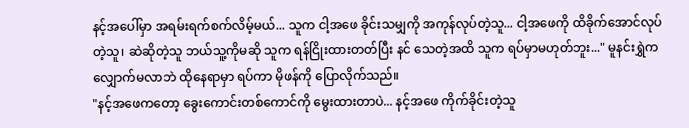နင့်အပေါ်မှာ အရမ်းရက်စက်လိမ့်မယ်... သူက ငါ့အဖေ ခိုင်းသမျှကို အကုန်လုပ်တဲ့သူ... ငါ့အဖေကို ထိခိုက်အောင်လုပ်တဲ့သူ၊ ဆဲဆိုတဲ့သူ ဘယ်သူ့ကိုမဆို သူက ရန်ငြိုးထားတတ်ပြီး နင် သေတဲ့အထိ သူက ရပ်မှာမဟုတ်ဘူး..." မူနင်းရွှဲက လျှောက်မလာဘဲ ထိုနေရာမှာ ရပ်ကာ မိုဖန်ကို ပြောလိုက်သည်။
"နင့်အဖေကတော့ ခွေးကောင်းတစ်ကောင်ကို မွေးထားတာပဲ... နင့်အဖေ ကိုက်ခိုင်းတဲ့သူ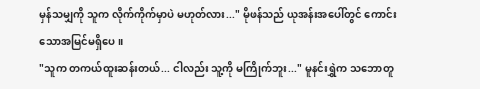မှန်သမျှကို သူက လိုက်ကိုက်မှာပဲ မဟုတ်လား..." မိုဖန်သည် ယုအန်းအပေါ်တွင် ကောင်းသောအမြင်မရှိပေ။
"သူက တကယ်ထူးဆန်းတယ်... ငါလည်း သူ့ကို မကြိုက်ဘူး..." မူနင်းရွှဲက သဘောတူ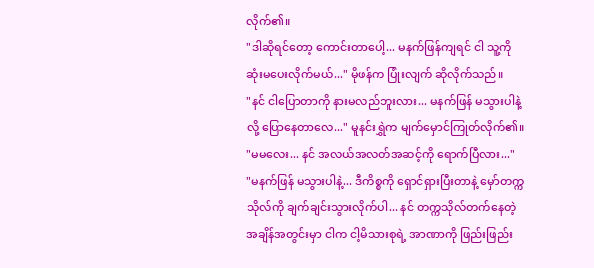လိုက်၏။
"ဒါဆိုရင်တော့ ကောင်းတာပေါ့... မနက်ဖြန်ကျရင် ငါ သူ့ကို ဆုံးမပေးလိုက်မယ်..." မိုဖန်က ပြုံးလျက် ဆိုလိုက်သည်။
"နင် ငါပြောတာကို နားမလည်ဘူးလား... မနက်ဖြန် မသွားပါနဲ့လို့ ပြောနေတာလေ..." မူနင်းရွှဲက မျက်မှောင်ကြုတ်လိုက်၏။
"မမလေး... နင် အလယ်အလတ်အဆင့်ကို ရောက်ပြီလား..."
"မနက်ဖြန် မသွားပါနဲ့... ဒီကိစ္စကို ရှောင်ရှားပြီးတာနဲ့ မှော်တက္ကသိုလ်ကို ချက်ချင်းသွားလိုက်ပါ... နင် တက္ကသိုလ်တက်နေတဲ့ အချိန်အတွင်းမှာ ငါက ငါ့မိသားစုရဲ့ အာဏာကို ဖြည်းဖြည်း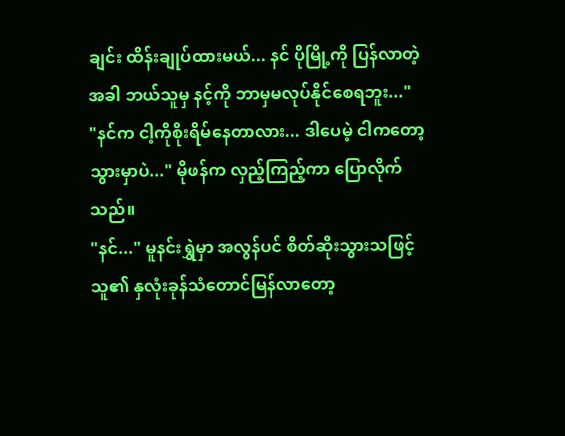ချင်း ထိန်းချုပ်ထားမယ်... နင် ပိုမြို့ကို ပြန်လာတဲ့အခါ ဘယ်သူမှ နင့်ကို ဘာမှမလုပ်နိုင်စေရဘူး..."
"နင်က ငါ့ကိုစိုးရိမ်နေတာလား... ဒါပေမဲ့ ငါကတော့ သွားမှာပဲ..." မိုဖန်က လှည့်ကြည့်ကာ ပြောလိုက်သည်။
"နင်..." မူနင်းရွှဲမှာ အလွန်ပင် စိတ်ဆိုးသွားသဖြင့် သူ၏ နှလုံးခုန်သံတောင်မြန်လာတော့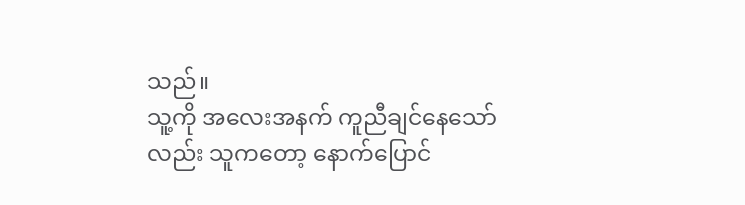သည်။
သူ့ကို အလေးအနက် ကူညီချင်နေသော်လည်း သူကတော့ နောက်ပြောင်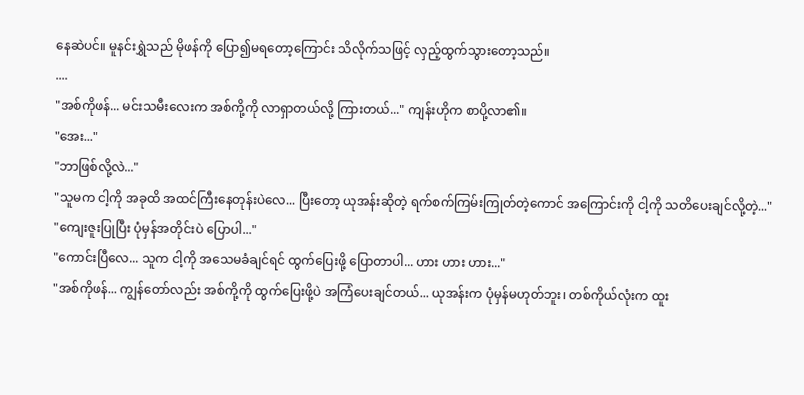နေဆဲပင်။ မူနင်းရွှဲသည် မိုဖန်ကို ပြော၍မရတော့ကြောင်း သိလိုက်သဖြင့် လှည့်ထွက်သွားတော့သည်။
....
"အစ်ကိုဖန်... မင်းသမီးလေးက အစ်ကို့ကို လာရှာတယ်လို့ ကြားတယ်..." ကျန်းဟိုက စာပို့လာ၏။
"အေး..."
"ဘာဖြစ်လို့လဲ..."
"သူမက ငါ့ကို အခုထိ အထင်ကြီးနေတုန်းပဲလေ... ပြီးတော့ ယုအန်းဆိုတဲ့ ရက်စက်ကြမ်းကြုတ်တဲ့ကောင် အကြောင်းကို ငါ့ကို သတိပေးချင်လို့တဲ့..."
"ကျေးဇူးပြုပြီး ပုံမှန်အတိုင်းပဲ ပြောပါ..."
"ကောင်းပြီလေ... သူက ငါ့ကို အသေမခံချင်ရင် ထွက်ပြေးဖို့ ပြောတာပါ... ဟား ဟား ဟား..."
"အစ်ကိုဖန်... ကျွန်တော်လည်း အစ်ကို့ကို ထွက်ပြေးဖို့ပဲ အကြံပေးချင်တယ်... ယုအန်းက ပုံမှန်မဟုတ်ဘူး၊ တစ်ကိုယ်လုံးက ထူး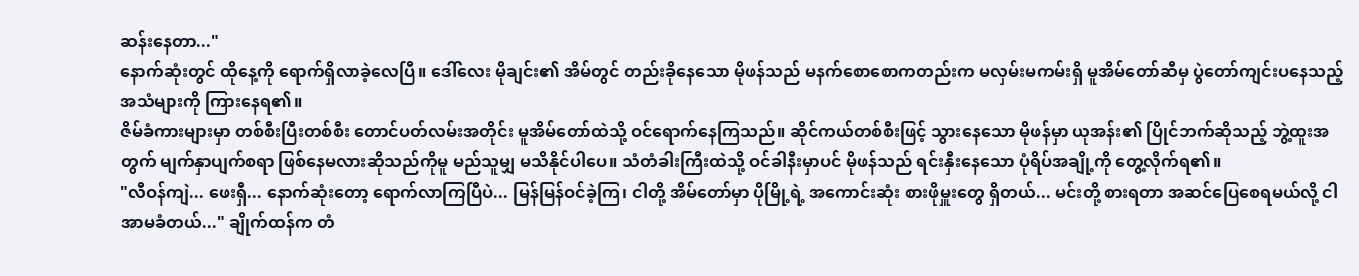ဆန်းနေတာ..."
နောက်ဆုံးတွင် ထိုနေ့ကို ရောက်ရှိလာခဲ့လေပြီ။ ဒေါ်လေး မိုချင်း၏ အိမ်တွင် တည်းခိုနေသော မိုဖန်သည် မနက်စောစောကတည်းက မလှမ်းမကမ်းရှိ မူအိမ်တော်ဆီမှ ပွဲတော်ကျင်းပနေသည့် အသံများကို ကြားနေရ၏။
ဇိမ်ခံကားများမှာ တစ်စီးပြီးတစ်စီး တောင်ပတ်လမ်းအတိုင်း မူအိမ်တော်ထဲသို့ ဝင်ရောက်နေကြသည်။ ဆိုင်ကယ်တစ်စီးဖြင့် သွားနေသော မိုဖန်မှာ ယုအန်း၏ ပြိုင်ဘက်ဆိုသည့် ဘွဲ့ထူးအတွက် မျက်နှာပျက်စရာ ဖြစ်နေမလားဆိုသည်ကိုမူ မည်သူမျှ မသိနိုင်ပါပေ။ သံတံခါးကြီးထဲသို့ ဝင်ခါနီးမှာပင် မိုဖန်သည် ရင်းနှီးနေသော ပုံရိပ်အချို့ကို တွေ့လိုက်ရ၏။
"လီဝန်ကျဲ... ဖေးရှီ... နောက်ဆုံးတော့ ရောက်လာကြပြီပဲ... မြန်မြန်ဝင်ခဲ့ကြ၊ ငါတို့ အိမ်တော်မှာ ပိုမြို့ရဲ့ အကောင်းဆုံး စားဖိုမှူးတွေ ရှိတယ်... မင်းတို့ စားရတာ အဆင်ပြေစေရမယ်လို့ ငါ အာမခံတယ်..." ချိုက်ထန်က တံ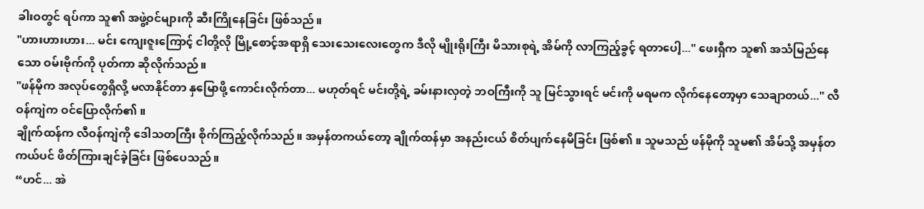ခါးဝတွင် ရပ်ကာ သူ၏ အဖွဲ့ဝင်များကို ဆီးကြိုနေခြင်း ဖြစ်သည်။
"ဟားဟားဟား... မင်း ကျေးဇူးကြောင့် ငါတို့လို မြို့စောင့်အရာရှိ သေးသေးလေးတွေက ဒီလို မျိုးရိုးကြီး မိသားစုရဲ့ အိမ်ကို လာကြည့်ခွင့် ရတာပေါ့..." ဖေးရှီက သူ၏ အသံမြည်နေသော ဝမ်းဗိုက်ကို ပုတ်ကာ ဆိုလိုက်သည်။
"ဖန်မိုက အလုပ်တွေရှိလို့ မလာနိုင်တာ နှမြောဖို့ ကောင်းလိုက်တာ... မဟုတ်ရင် မင်းတို့ရဲ့ ခမ်းနားလှတဲ့ ဘဝကြီးကို သူ မြင်သွားရင် မင်းကို မရမက လိုက်နေတော့မှာ သေချာတယ်..." လီဝန်ကျဲက ဝင်ပြောလိုက်၏။
ချိုက်ထန်က လီဝန်ကျဲကို ဒေါသတကြီး စိုက်ကြည့်လိုက်သည်။ အမှန်တကယ်တော့ ချိုက်ထန်မှာ အနည်းငယ် စိတ်ပျက်နေမိခြင်း ဖြစ်၏။ သူမသည် ဖန်မိုကို သူမ၏ အိမ်သို့ အမှန်တကယ်ပင် ဖိတ်ကြားချင်ခဲ့ခြင်း ဖြစ်ပေသည်။
“ဟင်... အဲ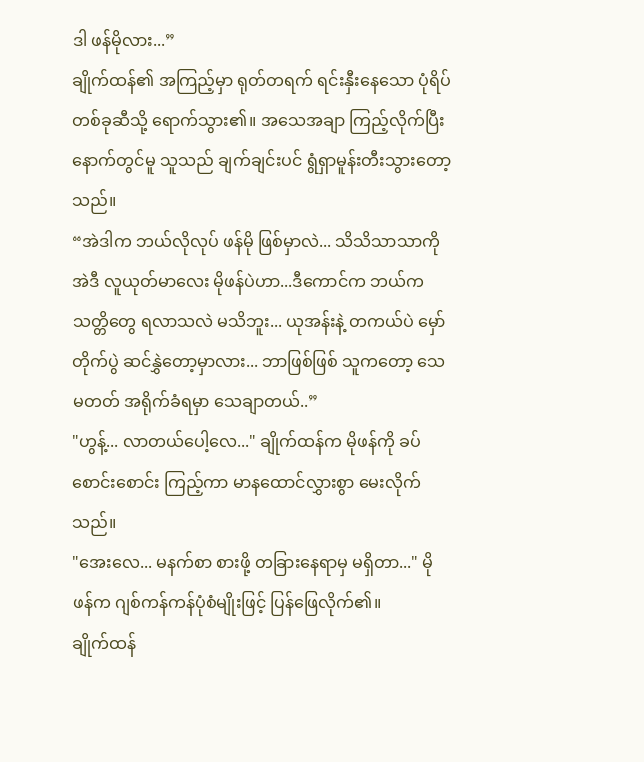ဒါ ဖန်မိုလား...”
ချိုက်ထန်၏ အကြည့်မှာ ရုတ်တရက် ရင်းနှီးနေသော ပုံရိပ်တစ်ခုဆီသို့ ရောက်သွား၏။ အသေအချာ ကြည့်လိုက်ပြီးနောက်တွင်မူ သူသည် ချက်ချင်းပင် ရွံရှာမူန်းတီးသွားတော့သည်။
“အဲဒါက ဘယ်လိုလုပ် ဖန်မို ဖြစ်မှာလဲ... သိသိသာသာကို အဲဒီ လူယုတ်မာလေး မိုဖန်ပဲဟာ...ဒီကောင်က ဘယ်က သတ္တိတွေ ရလာသလဲ မသိဘူး... ယုအန်းနဲ့ တကယ်ပဲ မှော်တိုက်ပွဲ ဆင်နွှဲတော့မှာလား... ဘာဖြစ်ဖြစ် သူကတော့ သေမတတ် အရိုက်ခံရမှာ သေချာတယ်..”
"ဟွန့်... လာတယ်ပေါ့လေ..." ချိုက်ထန်က မိုဖန်ကို ခပ်စောင်းစောင်း ကြည့်ကာ မာနထောင်လွှားစွာ မေးလိုက်သည်။
"အေးလေ... မနက်စာ စားဖို့ တခြားနေရာမှ မရှိတာ..." မိုဖန်က ဂျစ်ကန်ကန်ပုံစံမျိုးဖြင့် ပြန်ဖြေလိုက်၏။
ချိုက်ထန်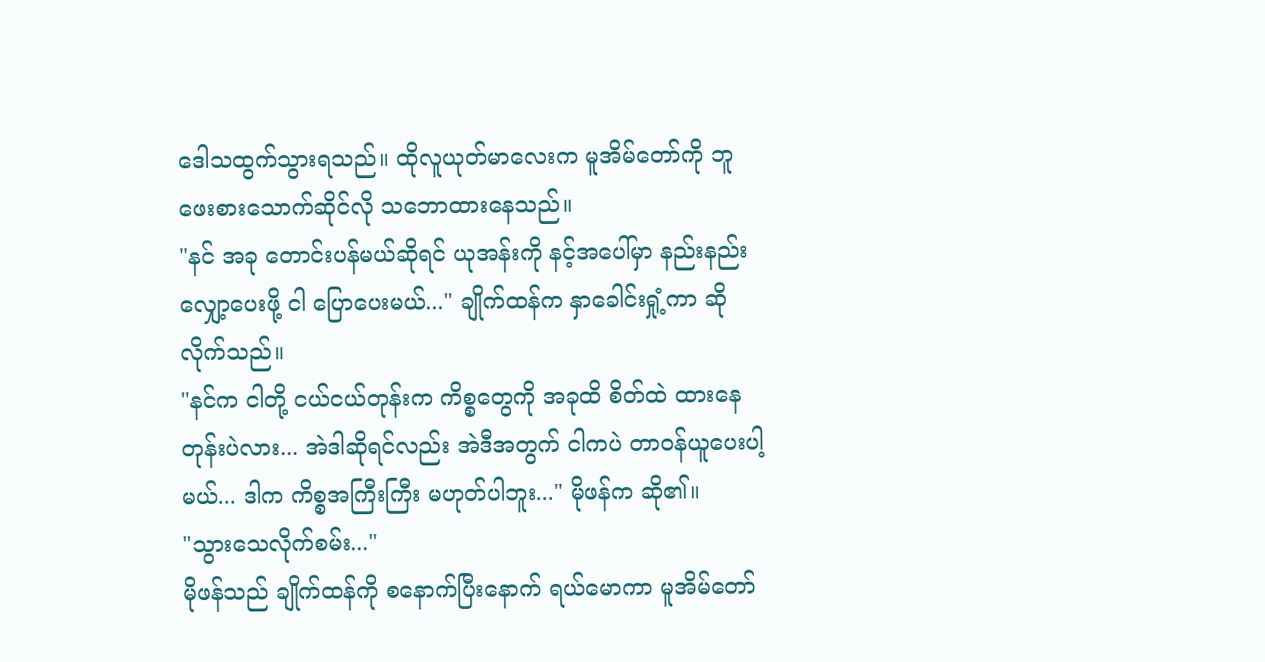ဒေါသထွက်သွားရသည်။ ထိုလူယုတ်မာလေးက မူအိမ်တော်ကို ဘူဖေးစားသောက်ဆိုင်လို သဘောထားနေသည်။
"နင် အခု တောင်းပန်မယ်ဆိုရင် ယုအန်းကို နင့်အပေါ်မှာ နည်းနည်း လျှော့ပေးဖို့ ငါ ပြောပေးမယ်..." ချိုက်ထန်က နှာခေါင်းရှုံ့ကာ ဆိုလိုက်သည်။
"နင်က ငါတို့ ငယ်ငယ်တုန်းက ကိစ္စတွေကို အခုထိ စိတ်ထဲ ထားနေတုန်းပဲလား... အဲဒါဆိုရင်လည်း အဲဒီအတွက် ငါကပဲ တာဝန်ယူပေးပါ့မယ်... ဒါက ကိစ္စအကြီးကြီး မဟုတ်ပါဘူး..." မိုဖန်က ဆို၏။
"သွားသေလိုက်စမ်း..."
မိုဖန်သည် ချိုက်ထန်ကို စနောက်ပြီးနောက် ရယ်မောကာ မူအိမ်တော်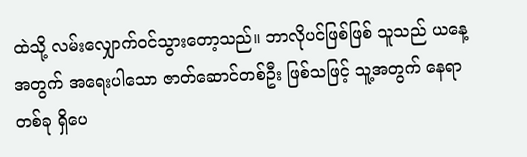ထဲသို့ လမ်းလျှောက်ဝင်သွားတော့သည်။ ဘာလိုပင်ဖြစ်ဖြစ် သူသည် ယနေ့အတွက် အရေးပါသော ဇာတ်ဆောင်တစ်ဦး ဖြစ်သဖြင့် သူ့အတွက် နေရာတစ်ခု ရှိပေ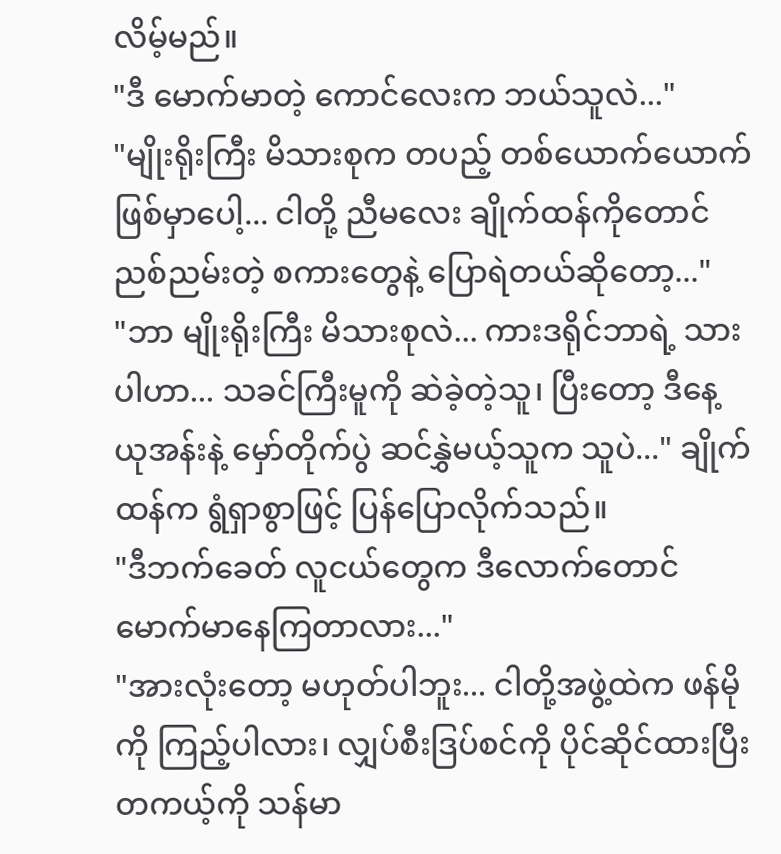လိမ့်မည်။
"ဒီ မောက်မာတဲ့ ကောင်လေးက ဘယ်သူလဲ..."
"မျိုးရိုးကြီး မိသားစုက တပည့် တစ်ယောက်ယောက် ဖြစ်မှာပေါ့... ငါတို့ ညီမလေး ချိုက်ထန်ကိုတောင် ညစ်ညမ်းတဲ့ စကားတွေနဲ့ ပြောရဲတယ်ဆိုတော့..."
"ဘာ မျိုးရိုးကြီး မိသားစုလဲ... ကားဒရိုင်ဘာရဲ့ သားပါဟာ... သခင်ကြီးမူကို ဆဲခဲ့တဲ့သူ၊ ပြီးတော့ ဒီနေ့ ယုအန်းနဲ့ မှော်တိုက်ပွဲ ဆင်နွှဲမယ့်သူက သူပဲ..." ချိုက်ထန်က ရွံရှာစွာဖြင့် ပြန်ပြောလိုက်သည်။
"ဒီဘက်ခေတ် လူငယ်တွေက ဒီလောက်တောင် မောက်မာနေကြတာလား..."
"အားလုံးတော့ မဟုတ်ပါဘူး... ငါတို့အဖွဲ့ထဲက ဖန်မိုကို ကြည့်ပါလား၊ လျှပ်စီးဒြပ်စင်ကို ပိုင်ဆိုင်ထားပြီး တကယ့်ကို သန်မာ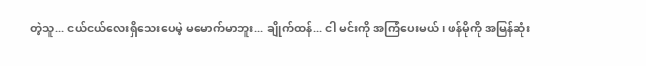တဲ့သူ... ငယ်ငယ်လေးရှိသေးပေမဲ့ မမောက်မာဘူး... ချိုက်ထန်... ငါ မင်းကို အကြံပေးမယ်၊ ဖန်မိုကို အမြန်ဆုံး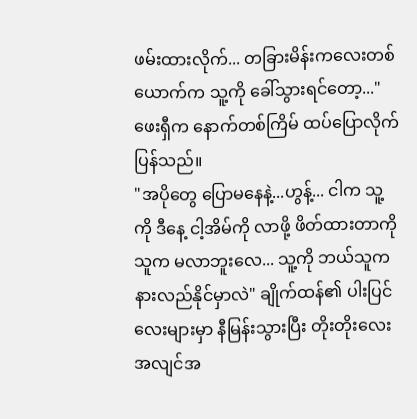ဖမ်းထားလိုက်... တခြားမိန်းကလေးတစ်ယောက်က သူ့ကို ခေါ်သွားရင်တော့..." ဖေးရှီက နောက်တစ်ကြိမ် ထပ်ပြောလိုက်ပြန်သည်။
"အပိုတွေ ပြောမနေနဲ့...ဟွန့်... ငါက သူ့ကို ဒီနေ့ ငါ့အိမ်ကို လာဖို့ ဖိတ်ထားတာကို သူက မလာဘူးလေ... သူ့ကို ဘယ်သူက နားလည်နိုင်မှာလဲ" ချိုက်ထန်၏ ပါးပြင်လေးများမှာ နီမြန်းသွားပြီး တိုးတိုးလေး အလျင်အ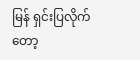မြန် ရှင်းပြလိုက်တော့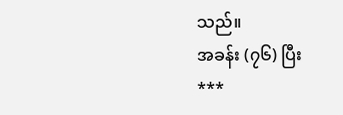သည်။
အခန်း (၇၆) ပြီး
***